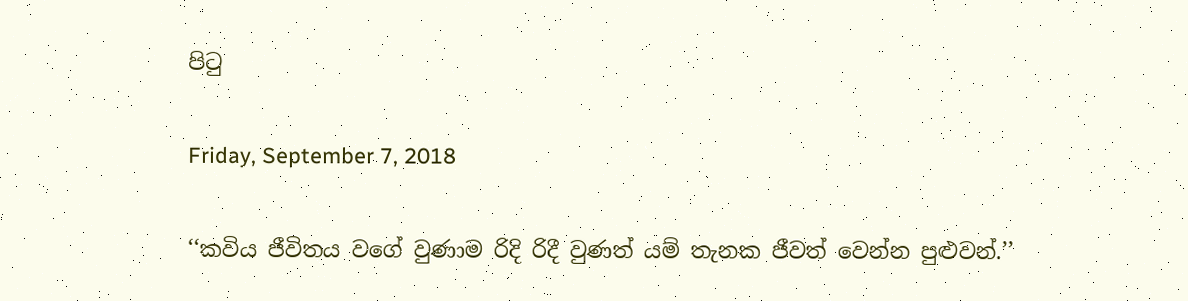පිටු

Friday, September 7, 2018

‘‘කවිය ජීවිතය වගේ වුණාම රිදි රිදී වුණත් යම් තැනක ජීවත් වෙන්න පුළුවන්.’’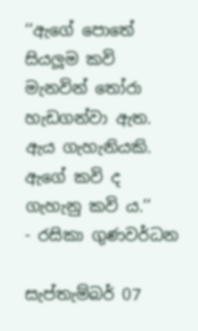‘‘ඇගේ පොතේ සියලූම කවි මැනවින් තෝරා හැඩගන්වා ඇත.
ඇය ගැහැනියකි.
ඇගේ කවි ද ගැහැනු කවි ය.’’
- රසිකා ගුණවර්ධන

සැප්තැම්බර් 07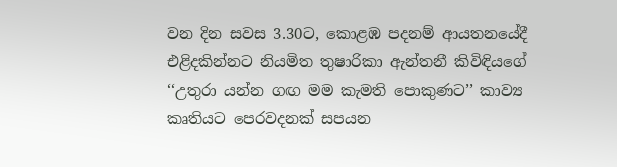වන දින සවස 3.30ට, කොළඹ පදනම් ආයතනයේදී එළිදකින්නට නියමිත තුෂාරිකා ඇන්තනී කිවිඳියගේ ‘‘උතුරා යන්න ගඟ මම කැමති පොකුණට’’ කාව්‍ය කෘතියට පෙරවදනක් සපයන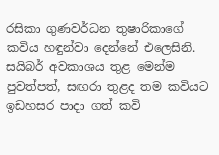රසිකා ගුණවර්ධන තුෂාරිකාගේ කවිය හඳුන්වා දෙන්නේ එලෙසිනි. සයිබර් අවකාශය තුළ මෙන්ම පුවත්පත්, සඟරා තුළද තම කවියට ඉඩහසර පාදා ගත් කවි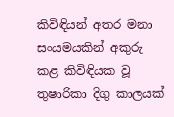කිවිඳියන් අතර මනා සංයමයකින් අකුරු කළ කිවිඳියක වූ තුෂාරිකා දිගු කාලයක්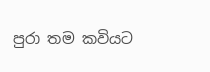පුරා තම කවියට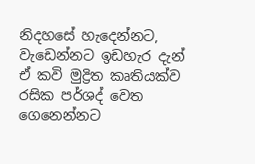නිදහසේ හැදෙන්නට, වැඩෙන්නට ඉඩහැර දැන් ඒ කවි මුද්‍රිත කෘතියක්ව රසික පර්ශද් වෙත ගෙනෙන්නට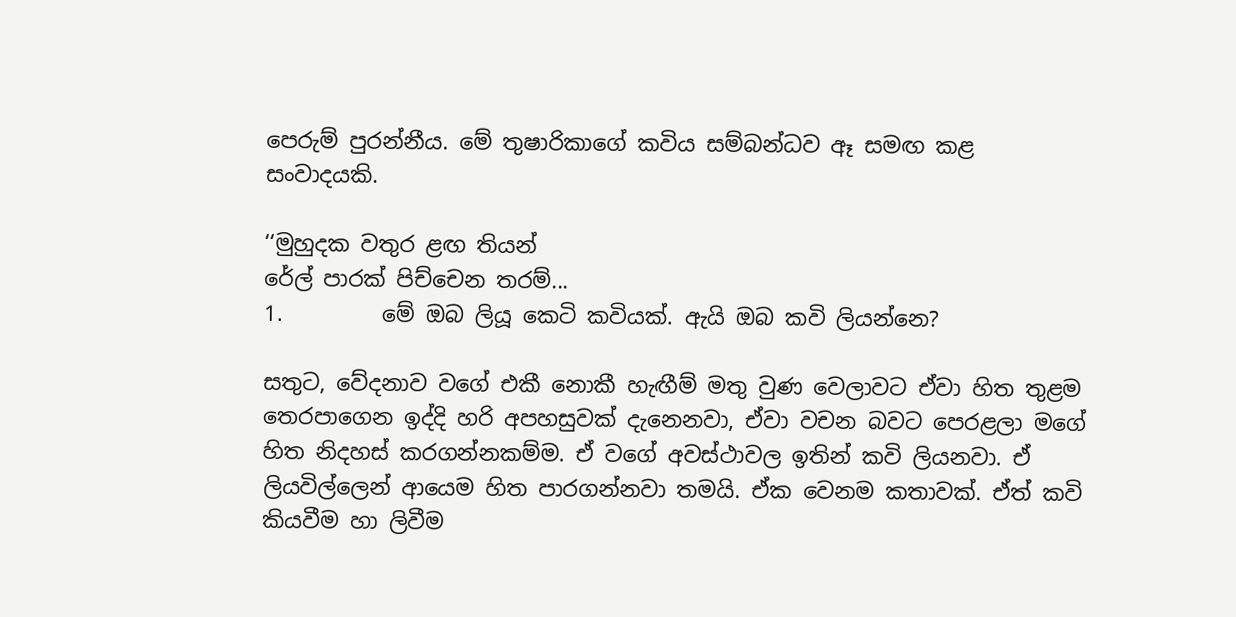පෙරුම් පුරන්නීය. මේ තුෂාරිකාගේ කවිය සම්බන්ධව ඈ සමඟ කළ සංවාදයකි.

‘‘මුහුදක වතුර ළඟ තියන්
රේල් පාරක් පිච්චෙන තරම්...
1.         මේ ඔබ ලියූ කෙටි කවියක්. ඇයි ඔබ කවි ලියන්නෙ?

සතුට, වේදනාව වගේ එකී නොකී හැඟීම් මතු වුණ වෙලාවට ඒවා හිත තුළම තෙරපාගෙන ඉද්දි හරි අපහසුවක් දැනෙනවා, ඒවා වචන බවට පෙරළලා මගේ හිත නිදහස් කරගන්නකම්ම. ඒ වගේ අවස්ථාවල ඉතින් කවි ලියනවා. ඒ ලියවිල්ලෙන් ආයෙම හිත පාරගන්නවා තමයි. ඒක වෙනම කතාවක්. ඒත් කවි කියවීම හා ලිවීම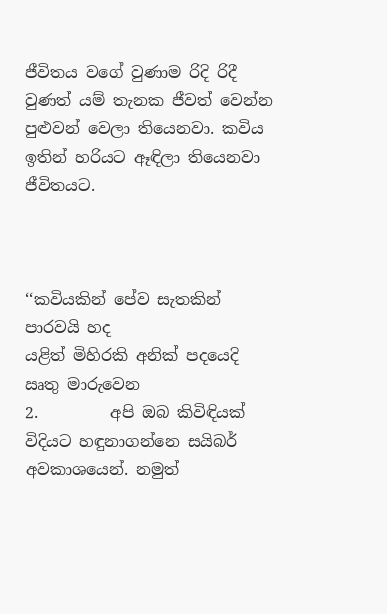ජීවිතය වගේ වුණාම රිදි රිදී වුණත් යම් තැනක ජීවත් වෙන්න පුළුවන් වෙලා තියෙනවා. කවිය ඉතින් හරියට ඈඳිලා තියෙනවා ජීවිතයට.



‘‘කවියකින් පේව සැතකින් පාරවයි හද
යළිත් මිහිරකි අනික් පදයෙදි ඍතු මාරුවෙන
2.         අපි ඔබ කිවිඳියක් විදියට හඳුනාගන්නෙ සයිබර් අවකාශයෙන්. නමුත්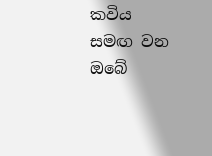කවිය සමඟ වන ඔබේ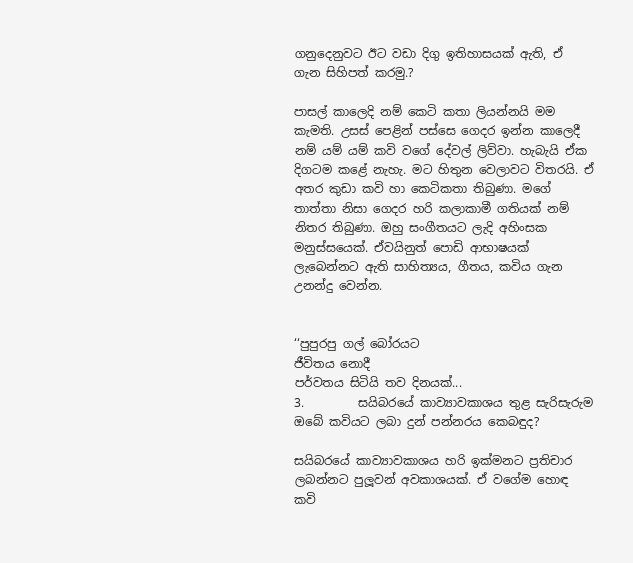ගනුදෙනුවට ඊට වඩා දිගු ඉතිහාසයක් ඇති, ඒ ගැන සිහිපත් කරමු.?

පාසල් කාලෙදි නම් කෙටි කතා ලියන්නයි මම කැමති. උසස් පෙළින් පස්සෙ ගෙදර ඉන්න කාලෙදී නම් යම් යම් කවි වගේ දේවල් ලිව්වා. හැබැයි ඒක දිගටම කළේ නැහැ. මට හිතුන වෙලාවට විතරයි. ඒ අතර කුඩා කවි හා කෙටිකතා තිබුණා. මගේ තාත්තා නිසා ගෙදර හරි කලාකාමී ගතියක් නම් නිතර තිබුණා. ඔහු සංගීතයට ලැදි අහිංසක මනුස්සයෙක්. ඒවයිනුත් පොඩි ආභාෂයක් ලැබෙන්නට ඇති සාහිත්‍යය, ගීතය, කවිය ගැන උනන්දු වෙන්න.


‘‘පුපුරපු ගල් බෝරයට
ජීවිතය නොදී
පර්වතය සිටියි තව දිනයක්...
3.         සයිබරයේ කාව්‍යාවකාශය තුළ සැරිසැරුම ඔබේ කවියට ලබා දුන් පන්නරය කෙබඳුද?

සයිබරයේ කාව්‍යාවකාශය හරි ඉක්මනට ප්‍රතිචාර ලබන්නට පුලූවන් අවකාශයක්. ඒ වගේම හොඳ කවි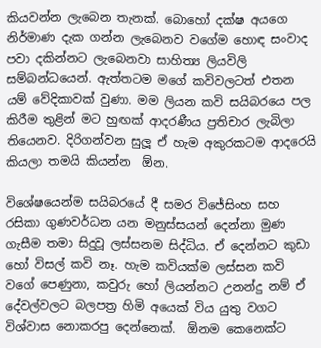කියවන්න ලැබෙන තැනක්. බොහෝ දක්ෂ අයගෙ නිර්මාණ දැක ගන්න ලැබෙනව වගේම හොඳ සංවාද පවා දකින්නට ලැබෙනවා සාහිත්‍ය ලියවිලි සම්බන්ධයෙන්. ඇත්තටම මගේ කවිවලටත් එතන යම් වේදිකාවක් වුණා. මම ලියන කවි සයිබරයෙ පල කිරීම තුළින් මට හුඟක් ආදරණීය ප්‍රතිචාර ලැබිලා තියෙනව. දිරිගන්වන සුලූ ඒ හැම අකුරකටම ආදරෙයි කියලා තමයි කියන්න  ඕන.

විශේෂයෙන්ම සයිබරයේ දී සමර විජේසිංහ සහ රසිකා ගුණවර්ධන යන මනුස්සයන් දෙන්නා මුණ ගැසීම තමා සිදුවූ ලස්සනම සිද්ධිය. ඒ දෙන්නට කුඩා හෝ විසල් කවි නෑ. හැම කවියක්ම ලස්සන කවි වගේ පෙණුනා, කවුරු හෝ ලියන්නට උනන්දු නම් ඒ දේවල්වලට බලපත්‍ර හිමි අයෙක් විය යුතු වගට විශ්වාස නොකරපු දෙන්නෙක්.  ඕනම කෙනෙක්ට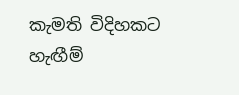කැමති විදිහකට හැඟීම්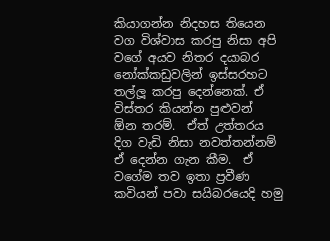කියාගන්න නිදහස තියෙන වග විශ්වාස කරපු නිසා අපි වගේ අයව නිතර දයාබර නෝක්කඩුවලින් ඉස්සරහට තල්ලූ කරපු දෙන්නෙක්. ඒ විස්තර කියන්න පුළුවන්  ඕන තරම්.  ඒත් උත්තරය දිග වැඩි නිසා නවත්තන්නම් ඒ දෙන්න ගැන කීම.  ඒ වගේම තව ඉතා ප්‍රවීණ කවියන් පවා සයිබරයෙදි හමු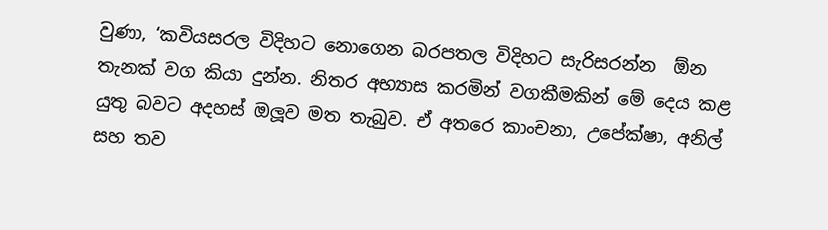වුණා, ‘කවියසරල විදිහට නොගෙන බරපතල විදිහට සැරිසරන්න  ඕන තැනක් වග කියා දුන්න. නිතර අභ්‍යාස කරමින් වගකීමකින් මේ දෙය කළ යුතු බවට අදහස් ඔලූව මත තැබුව. ඒ අතරෙ කාංචනා, උපේක්ෂා, අනිල් සහ තව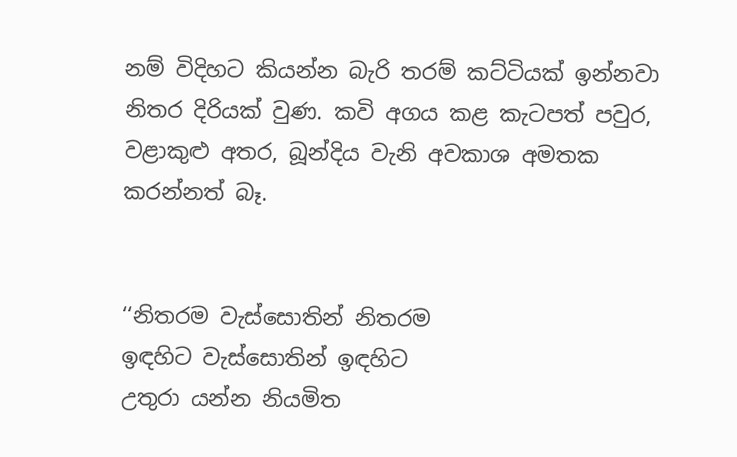නම් විදිහට කියන්න බැරි තරම් කට්ටියක් ඉන්නවා නිතර දිරියක් වුණ. කවි අගය කළ කැටපත් පවුර, වළාකුළු අතර, බූන්දිය වැනි අවකාශ අමතක කරන්නත් බෑ.


‘‘නිතරම වැස්සොතින් නිතරම
ඉඳහිට වැස්සොතින් ඉඳහිට
උතුරා යන්න නියමිත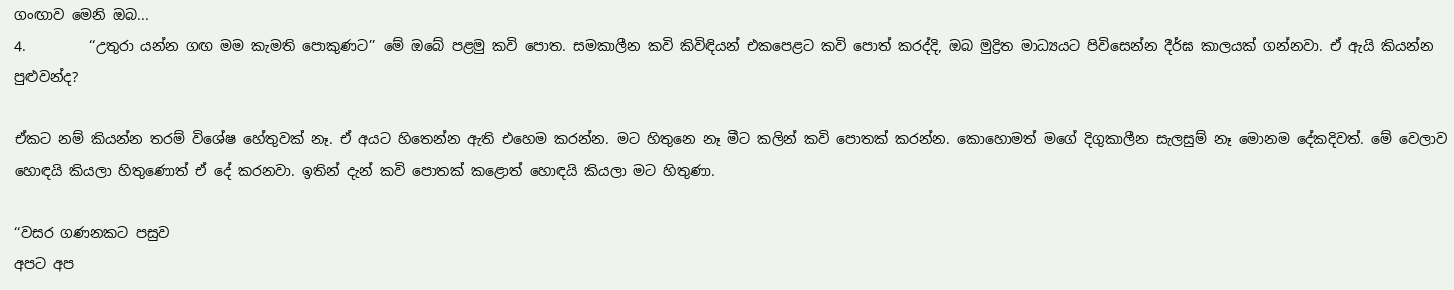ගංඟාව මෙනි ඔබ...
4.         ‘‘උතුරා යන්න ගඟ මම කැමති පොකුණට’’ මේ ඔබේ පළමු කවි පොත. සමකාලීන කවි කිවිඳියන් එකපෙළට කවි පොත් කරද්දි, ඔබ මුද්‍රිත මාධ්‍යයට පිවිසෙන්න දීර්ඝ කාලයක් ගන්නවා. ඒ ඇයි කියන්න පුළුවන්ද?

ඒකට නම් කියන්න තරම් විශේෂ හේතුවක් නෑ. ඒ අයට හිතෙන්න ඇති එහෙම කරන්න. මට හිතුනෙ නෑ මීට කලින් කවි පොතක් කරන්න. කොහොමත් මගේ දිගුකාලීන සැලසුම් නෑ මොනම දේකදිවත්. මේ වෙලාව හොඳයි කියලා හිතුණොත් ඒ දේ කරනවා. ඉතින් දැන් කවි පොතක් කළොත් හොඳයි කියලා මට හිතුණා.

‘‘වසර ගණනකට පසුව
අපට අප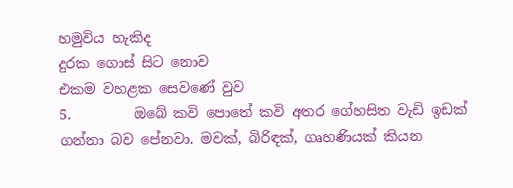හමුවිය හැකිද
දුරක ගොස් සිට නොව
එකම වහළක සෙවණේ වුව
5.         ඔබේ කවි පොතේ කවි අතර ගේහසිත වැඩි ඉඩක් ගන්නා බව පේනවා. මවක්, බිරිඳක්, ගෘහණියක් කියන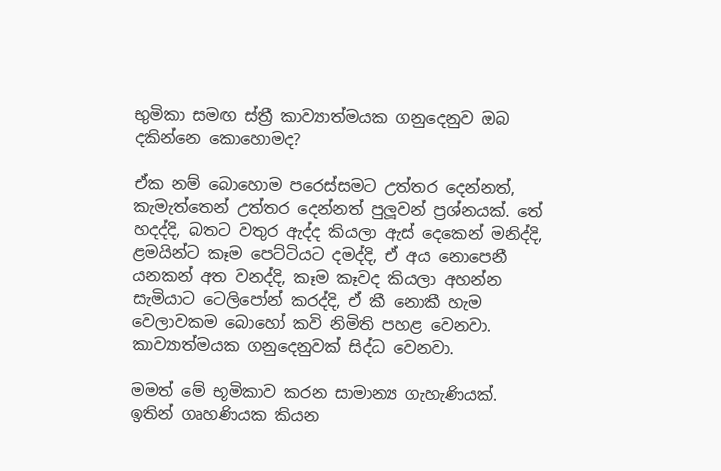භුමිකා සමඟ ස්ත්‍රී කාව්‍යාත්මයක ගනුදෙනුව ඔබ දකින්නෙ කොහොමද?

ඒක නම් බොහොම පරෙස්සමට උත්තර දෙන්නත්, කැමැත්තෙන් උත්තර දෙන්නත් පුලූවන් ප්‍රශ්නයක්. තේ හදද්දි, බතට වතුර ඇද්ද කියලා ඇස් දෙකෙන් මනිද්දි,  ළමයින්ට කෑම පෙට්ටියට දමද්දි, ඒ අය නොපෙනී යනකන් අත වනද්දි, කෑම කෑවද කියලා අහන්න සැමියාට ටෙලිපෝන් කරද්දි, ඒ කී නොකී හැම වෙලාවකම බොහෝ කවි නිමිති පහළ වෙනවා. කාව්‍යාත්මයක ගනුදෙනුවක් සිද්ධ වෙනවා.

මමත් මේ භූමිකාව කරන සාමාන්‍ය ගැහැණියක්. ඉතින් ගෘහණියක කියන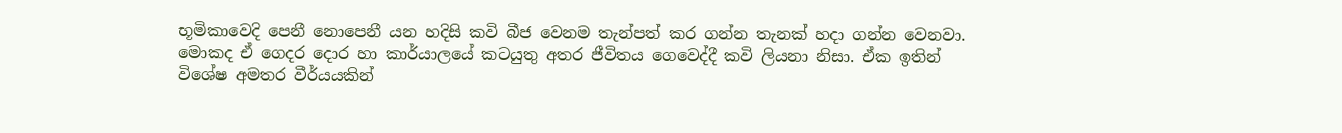භූමිකාවෙදි පෙනී නොපෙනී යන හදිසි කවි බීජ වෙනම තැන්පත් කර ගන්න තැනක් හදා ගන්න වෙනවා. මොකද ඒ ගෙදර දොර හා කාර්යාලයේ කටයුතු අතර ජීවිතය ගෙවෙද්දී කවි ලියනා නිසා. ඒක ඉතින් විශේෂ අමතර වීර්යයකින්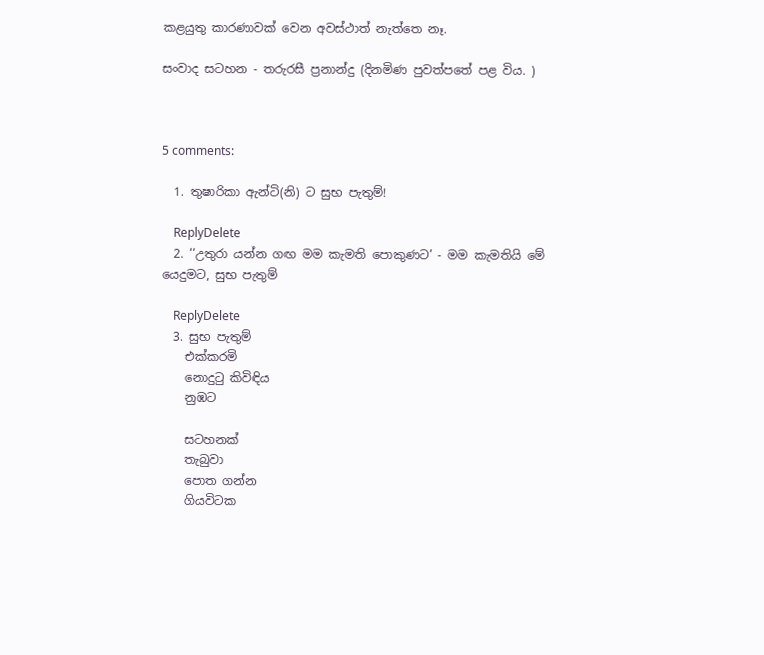කළයුතු කාරණාවක් වෙන අවස්ථාත් නැත්තෙ නෑ.

සංවාද සටහන - තරුරසී ප්‍රනාන්දු (දිනමිණ පුවත්පතේ පළ විය. )



5 comments:

  1. තුෂාරිකා ඇන්ටි(නි) ට සුභ පැතුම්!

    ReplyDelete
  2. ‘‘උතුරා යන්න ගඟ මම කැමති පොකුණට’ - මම කැමතියි මේ යෙදුමට, සුභ පැතුම්

    ReplyDelete
  3. සුභ පැතුම්
    එක්කරමි
    නොදුටු කිවිඳිය
    නුඹට

    සටහනක්
    තැබුවා
    පොත ගන්න
    ගියවිටක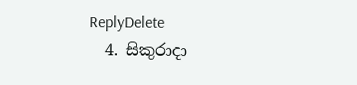ReplyDelete
  4. සිකුරාදා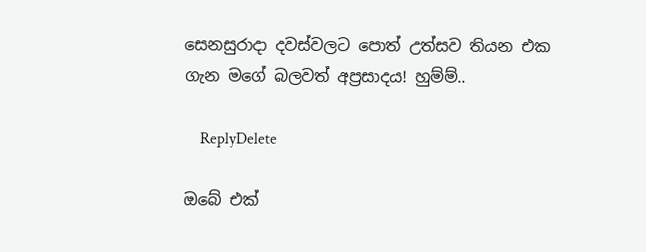සෙනසුරාදා දවස්වලට පොත් උත්සව තියන එක ගැන මගේ බලවත් අප්‍රසාදය! හුම්ම්..

    ReplyDelete

ඔබේ එක්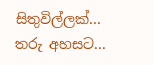සිතුවිල්ලක්... තරු අහසට...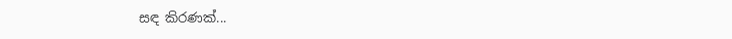සඳ කිරණක්...